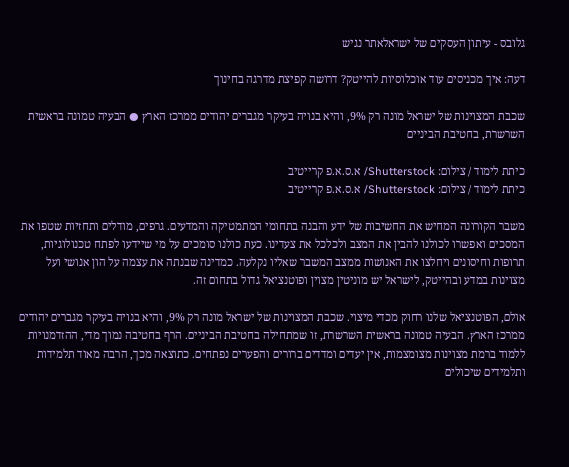גלובס - עיתון העסקים של ישראלאתר נגיש

דעה: איך מכניסים עוד אוכלוסיות להייטק? דרושה קפיצת מדרגה בחינוך

שכבת המצוינות של ישראל מונה רק 9%, והיא בנויה בעיקר מגברים יהודים ממרכז הארץ ● הבעיה טמונה בראשית השרשרת, בחטיבת הביניים

כיתת לימוד / צילום: Shutterstock/ א.ס.א.פ קרייטיב
כיתת לימוד / צילום: Shutterstock/ א.ס.א.פ קרייטיב

משבר הקורונה המחיש את החשיבות של ידע והבנה בתחומי המתמטיקה והמדעים. גרפים, מודלים ותחזיות שטפו את המסכים ואפשרו לכולנו להבין את המצב ולכלכל את צעדינו. כעת כולנו סומכים על מי שיידעו לפתח טכנולוגיות, תרופות וחיסונים ויחלצו את האנושות ממצב המשבר שאליו נקלעה. כמדינה שבנתה את עצמה על הון אנושי ועל מצוינות במדע ובהייטק, לישראל יש מוניטין מצוין ופוטנציאל גדול בתחום זה.

אולם, הפוטנציאל שלנו רחוק מכדי מיצוי. שכבת המצוינות של ישראל מונה רק 9%, והיא בנויה בעיקר מגברים יהודים ממרכז הארץ. הבעיה טמונה בראשית השרשרת, זו שמתחילה בחטיבת הביניים. הרף בחטיבה נמוך מדי, ההזדמנויות ללמוד ברמת מצוינות מצומצמות, אין יעדים ומדדים ברורים והפערים נפתחים. כתוצאה מכך, הרבה מאוד תלמידות ותלמידים שיכולים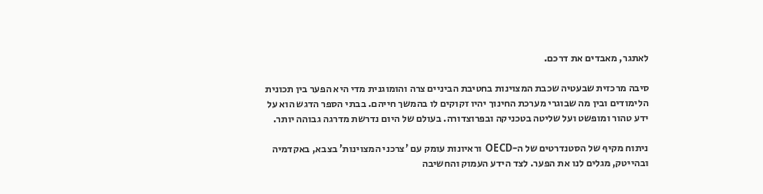לאתגר, מאבדים את דרכם.

סיבה מרכזית שבעטיה שכבת המצוינות בחטיבת הביניים צרה והומוגנית מדי היא הפער בין תכונית הלימודים ובין מה שבוגרי מערכת החינוך יהיו זקוקים לו בהמשך חייהם. בבתי הספר הדגש הוא על ידע טהור ומופשט ועל שליטה בטכניקה ובפרוצדורה. בעולם של היום נדרשת מדרגה גבוהה יותר.

ניתוח מקיף של הסטנדרטים של ה-OECD וראיונות עומק עם 'צרכני המצוינות' בצבא, באקדמיה ובהייטק, מגלים לנו את הפער. לצד הידע העמוק והחשיבה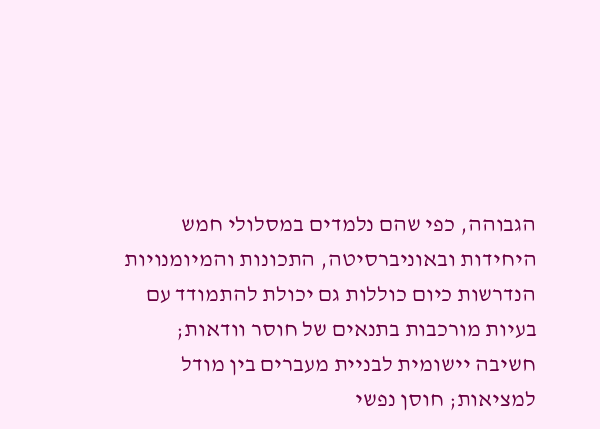הגבוהה, כפי שהם נלמדים במסלולי חמש היחידות ובאוניברסיטה, התכונות והמיומנויות הנדרשות כיום כוללות גם יכולת להתמודד עם בעיות מורכבות בתנאים של חוסר וודאות; חשיבה יישומית לבניית מעברים בין מודל למציאות; חוסן נפשי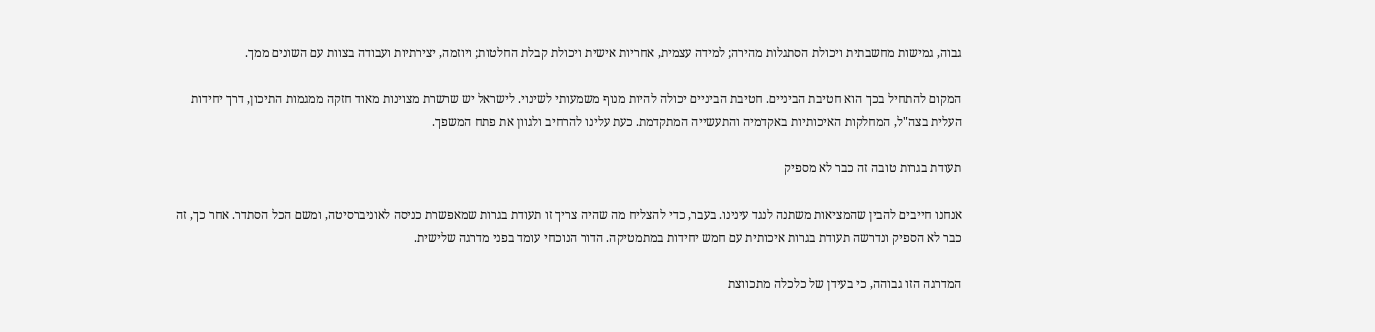גבוה, גמישות מחשבתית ויכולת הסתגלות מהירה; למידה עצמית, אחריות אישית ויכולת קבלת החלטות; ויוזמה, יצירתיות ועבודה בצוות עם השונים ממך.

המקום להתחיל בכך הוא חטיבת הביניים. חטיבת הביניים יכולה להיות מנוף משמעותי לשינוי. לישראל יש שרשרת מצוינות מאוד חזקה ממגמות התיכון, דרך יחידות העלית בצה"ל, המחלקות האיכותיות באקדמיה והתעשייה המתקדמת. כעת עלינו להרחיב ולגוון את פתח המשפך.

תעודת בגרות טובה זה כבר לא מספיק

אנחנו חייבים להבין שהמציאות משתנה לנגד עינינו. בעבר, כדי להצליח מה שהיה צריך זו תעודת בגרות שמאפשרת כניסה לאוניברסיטה, ומשם הכל הסתדר. אחר כך, זה כבר לא הספיק ונדרשה תעודת בגרות איכותית עם חמש יחידות במתמטיקה. הדור הנוכחי עומד בפני מדרגה שלישית.

המדרגה הזו גבוהה, כי בעידן של כלכלה מתכווצת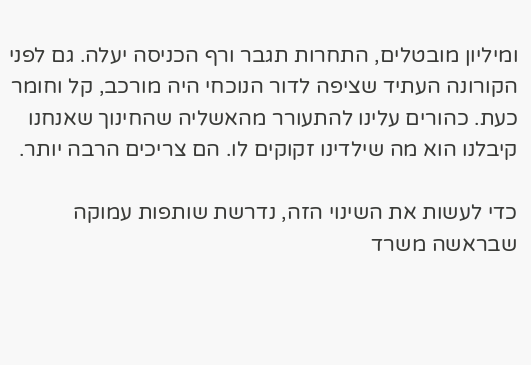ומיליון מובטלים, התחרות תגבר ורף הכניסה יעלה. גם לפני הקורונה העתיד שציפה לדור הנוכחי היה מורכב, קל וחומר כעת. כהורים עלינו להתעורר מהאשליה שהחינוך שאנחנו קיבלנו הוא מה שילדינו זקוקים לו. הם צריכים הרבה יותר.

כדי לעשות את השינוי הזה, נדרשת שותפות עמוקה שבראשה משרד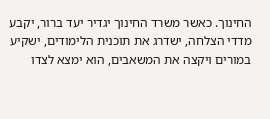החינוך. כאשר משרד החינוך יגדיר יעד ברור, יקבע מדדי הצלחה, ישדרג את תוכנית הלימודים, ישקיע במורים ויקצה את המשאבים, הוא ימצא לצדו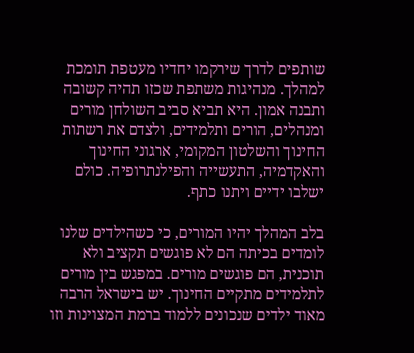שותפים לדרך שירקמו יחדיו מעטפת תומכת למהלך. מנהיגות משתפת שכזו תהיה קשובה ותבנה אמון. היא תביא סביב השולחן מורים ומנהלים, הורים ותלמידים, ולצדם את רשתות החינוך והשלטון המקומי, ארגוני החינוך והאקדמיה, התעשייה והפילנתרופיה. כולם ישלבו ידיים ויתנו כתף.

בלב המהלך יהיו המורים, כי כשהילדים שלנו לומדים בכיתה הם לא פוגשים תקציב ולא תוכנית, הם פוגשים מורים. במפגש בין מורים לתלמידים מתקיים החינוך. יש בישראל הרבה מאוד ילדים שנכונים ללמוד ברמת המצוינות וזו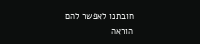חובתנו לאפשר להם הוראה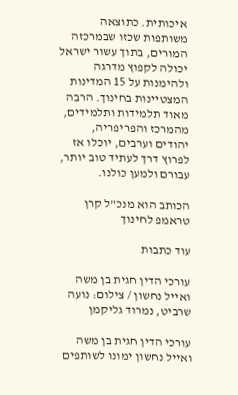איכותית. כתוצאה משותפות שכזו שבמרכזה המורים, בתוך עשור ישראל יכולה לקפוץ מדרגה ולהימנות על 15 המדינות המצטיינות בחינוך. הרבה מאוד תלמידות ותלמידים, מהמרכז והפריפריה, יהודים וערבים, יוכלו אז לפרוץ דרך לעתיד טוב יותר, עבורם ולמען כולנו.

הכותב הוא מנכ"ל קרן טראמפ לחינוך

עוד כתבות

עורכי הדין חגית בן משה ואייל נחשון / צילום: נועה שרביט, נמרוד גליקמן

עורכי הדין חגית בן משה ואייל נחשון ימונו לשותפים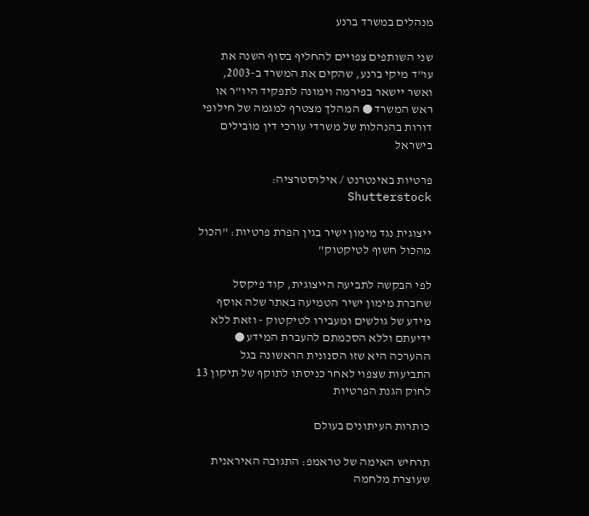מנהלים במשרד ברנע

שני השותפים צפויים להחליף בסוף השנה את עו"ד מיקי ברנע, שהקים את המשרד ב-2003, ואשר יישאר בפירמה וימונה לתפקיד היו"ר או ראש המשרד ● המהלך מצטרף למגמה של חילופי דורות בהנהלות של משרדי עורכי דין מובילים בישראל

פרטיות באינטרנט / אילוסטרציה: Shutterstock

ייצוגית נגד מימון ישיר בגין הפרת פרטיות: "הכול מהכול חשוף לטיקטוק"

לפי הבקשה לתביעה הייצוגית, קוד פיקסל שחברת מימון ישיר הטמיעה באתר שלה אוסף מידע של גולשים ומעבירו לטיקטוק - וזאת ללא ידיעתם וללא הסכמתם להעברת המידע ● ההערכה היא שזו הסנונית הראשונה בגל התביעות שצפוי לאחר כניסתו לתוקף של תיקון 13 לחוק הגנת הפרטיות

כותרות העיתונים בעולם

תרחיש האימה של טראמפ: התגובה האיראנית שעוצרת מלחמה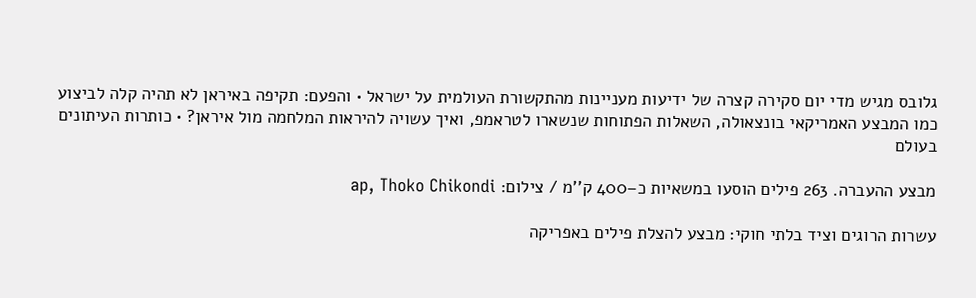גלובס מגיש מדי יום סקירה קצרה של ידיעות מעניינות מהתקשורת העולמית על ישראל • והפעם: תקיפה באיראן לא תהיה קלה לביצוע כמו המבצע האמריקאי בונצאולה, השאלות הפתוחות שנשארו לטראמפ, ואיך עשויה להיראות המלחמה מול איראן? • כותרות העיתונים בעולם

מבצע ההעברה. 263 פילים הוסעו במשאיות כ–400 ק''מ / צילום: ap, Thoko Chikondi

עשרות הרוגים וציד בלתי חוקי: מבצע להצלת פילים באפריקה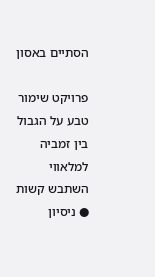הסתיים באסון

פרויקט שימור טבע על הגבול בין זמביה למלאווי השתבש קשות ● ניסיון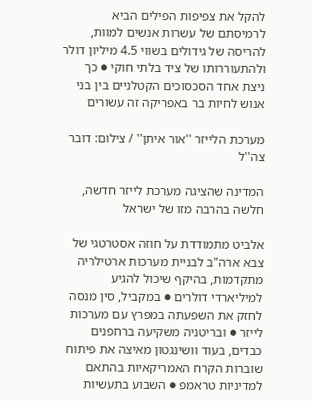להקל את צפיפות הפילים הביא לרמיסתם של עשרות אנשים למוות, להריסה של גידולים בשווי 4.5 מיליון דולר ולהתעוררותו של ציד בלתי חוקי ● כך ניצת אחד הסכסוכים הקטלניים בין בני אנוש לחיות בר באפריקה זה עשורים

מערכת הלייזר ''אור איתן'' / צילום: דובר צה''ל

המדינה שהציגה מערכת לייזר חדשה, חלשה בהרבה מזו של ישראל

אלביט מתמודדת על חוזה אסטרטגי של צבא ארה"ב לבניית מערכות ארטילריה מתקדמות, בהיקף שיכול להגיע למיליארדי דולרים ● במקביל, סין מנסה לחזק את השפעתה במפרץ עם מערכות לייזר ● ובריטניה משקיעה ברחפנים כבדים, בעוד וושינגטון מאיצה את פיתוח שוברות הקרח האמריקאיות בהתאם למדיניות טראמפ ● השבוע בתעשיות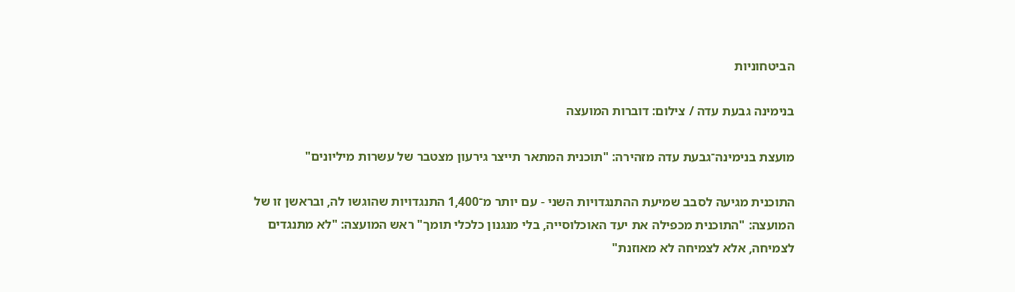הביטחוניות

בנימינה גבעת עדה / צילום: דוברות המועצה

מועצת בנימינה־גבעת עדה מזהירה: "תוכנית המתאר תייצר גירעון מצטבר של עשרות מיליונים"

התוכנית מגיעה לסבב שמיעת ההתנגדויות השני - עם יותר מ־1,400 התנגדויות שהוגשו לה, ובראשן זו של המועצה: "התוכנית מכפילה את יעד האוכלוסייה, בלי מנגנון כלכלי תומך" ראש המועצה: "לא מתנגדים לצמיחה, אלא לצמיחה לא מאוזנת"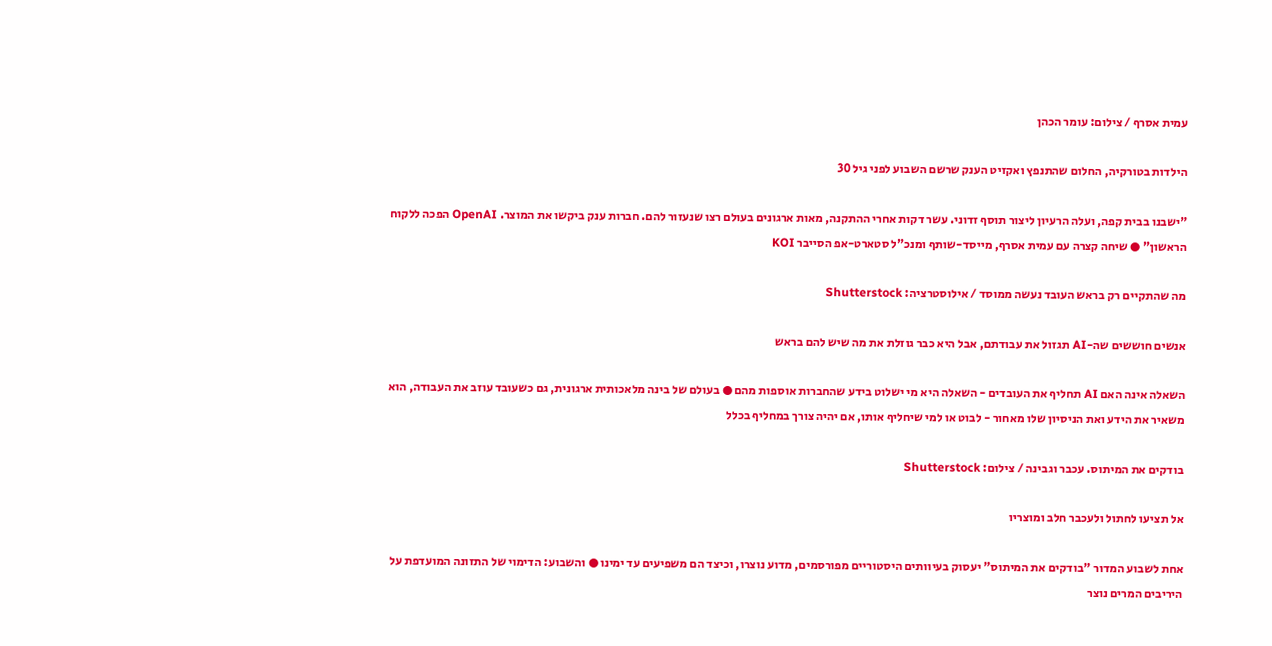עמית אסרף / צילום: עומר הכהן

הילדות בטורקיה, החלום שהתנפץ ואקזיט הענק שרשם השבוע לפני גיל 30

"ישבנו בבית קפה, ועלה הרעיון ליצור תוסף זדוני. עשר דקות אחרי ההתקנה, מאות ארגונים בעולם רצו שנעזור להם. חברות ענק ביקשו את המוצר. OpenAI הפכה ללקוח הראשון" ● שיחה קצרה עם עמית אסרף, מייסד-שותף ומנכ"ל סטארט-אפ הסייבר KOI

מה שהתקיים רק בראש העובד נעשה ממוסד / אילוסטרציה: Shutterstock

אנשים חוששים שה-AI תגזול את עבודתם, אבל היא כבר גוזלת את מה שיש להם בראש

השאלה אינה האם AI תחליף את העובדים - השאלה היא מי ישלוט בידע שהחברות אוספות מהם ● בעולם של בינה מלאכותית ארגונית, גם כשעובד עוזב את העבודה, הוא משאיר את הידע ואת הניסיון שלו מאחור - לבוט או למי שיחליף אותו, אם יהיה צורך במחליף בכלל

בודקים את המיתוס. עכבר וגבינה / צילום: Shutterstock

אל תציעו לחתול ולעכבר חלב ומוצריו

אחת לשבוע המדור "בודקים את המיתוס" יעסוק בעיוותים היסטוריים מפורסמים, מדוע נוצרו, וכיצד הם משפיעים עד ימינו ● והשבוע: הדימוי של התזונה המועדפת על היריבים המרים נוצר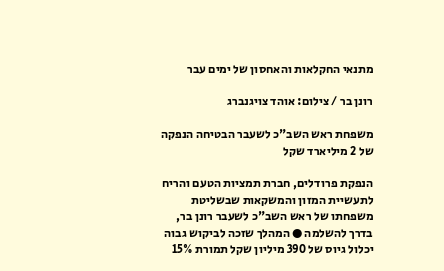מתנאי החקלאות והאחסון של ימים עבר

רונן בר / צילום: אוהד צויגנברג

משפחת ראש השב"כ לשעבר הבטיחה הנפקה של 2 מיליארד שקל

הנפקת פרודלים, חברת תמציות הטעם והריח לתעשיית המזון והמשקאות שבשליטת משפחתו של ראש השב"כ לשעבר רונן בר, בדרך להשלמה ● המהלך שזכה לביקוש גבוה יכלול גיוס של 390 מיליון שקל תמורת 15%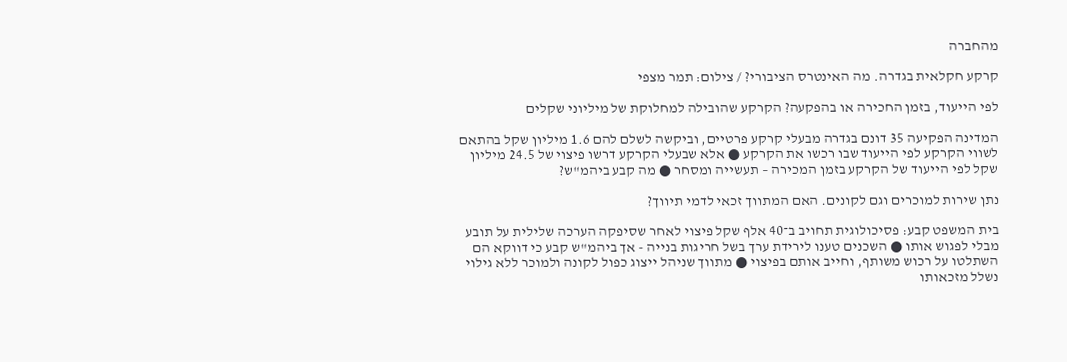מהחברה

קרקע חקלאית בגדרה. מה האינטרס הציבורי? / צילום: תמר מצפי

לפי הייעוד, בזמן החכירה או בהפקעה? הקרקע שהובילה למחלוקת של מיליוני שקלים

המדינה הפקיעה 35 דונם בגדרה מבעלי קרקע פרטיים, וביקשה לשלם להם 1.6 מיליון שקל בהתאם לשווי הקרקע לפי הייעוד שבו רכשו את הקרקע ● אלא שבעלי הקרקע דרשו פיצוי של 24.5 מיליון שקל לפי הייעוד של הקרקע בזמן המכירה – תעשייה ומסחר ● מה קבע ביהמ"ש?

נתן שירות למוכרים וגם לקונים. האם המתווך זכאי לדמי תיווך?

בית המשפט קבע: פסיכולוגית תחויב ב־40 אלף שקל פיצוי לאחר שסיפקה הערכה שלילית על תובע מבלי לפגוש אותו ● השכנים טענו לירידת ערך בשל חריגות בנייה - אך ביהמ"ש קבע כי דווקא הם השתלטו על רכוש משותף, וחייב אותם בפיצוי ● מתווך שניהל ייצוג כפול לקונה ולמוכר ללא גילוי נשלל מזכאותו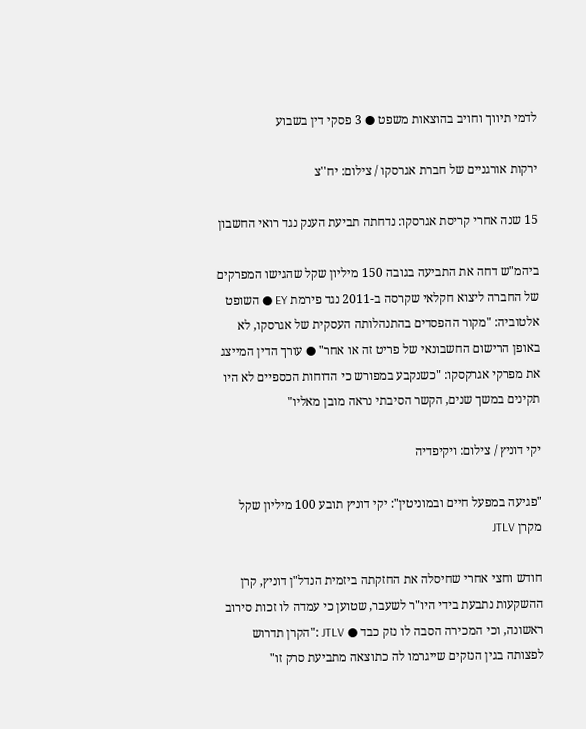לדמי תיווך וחויב בהוצאות משפט ● 3 פסקי דין בשבוע

ירקות אורגניים של חברת אגרסקו / צילום: יח''צ

15 שנה אחרי קריסת אגרסקו: נדחתה תביעת הענק נגד רואי החשבון

ביהמ"ש דחה את התביעה בגובה 150 מיליון שקל שהגישו המפרקים של החברה ליצוא חקלאי שקרסה ב-2011 נגד פירמת EY ● השופט אלטוביה: "מקור ההפסדים בהתנהלותה העסקית של אגרסקו, לא באופן הרישום החשבונאי של פריט זה או אחר" ● עורך הדין המייצג את מפרקי אגרקסקו: "כשנקבע במפורש כי הדוחות הכספיים לא היו תקינים במשך שנים, הקשר הסיבתי נראה מובן מאליו"

יקי דוניץ / צילום: ויקיפדיה

"פגיעה במפעל חיים ובמוניטין": יקי דוניץ תובע 100 מיליון שקל מקרן JTLV

חודש וחצי אחרי שחיסלה את החזקתה ביזמית הנדל"ן דוניץ, קרן ההשקעות נתבעת בידי היו"ר לשעבר, שטוען כי עמדה לו זכות סירוב ראשונה, וכי המכירה הסבה לו נזק כבד ● JTLV :"הקרן תדרוש לפצותה בגין הנזקים שייגרמו לה כתוצאה מתביעת סרק זו"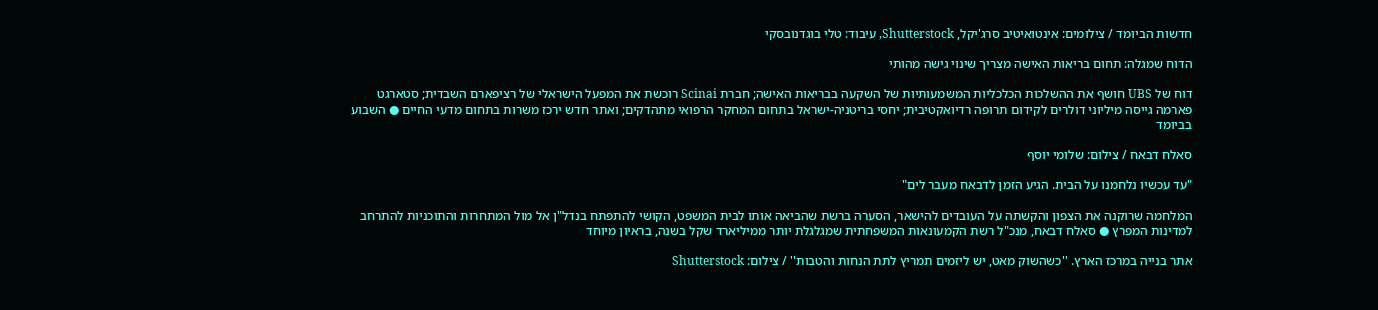חדשות הביומד / צילומים: אינטואיטיב סרג'יקל, Shutterstock, עיבוד: טלי בוגדנובסקי

הדוח שמגלה: תחום בריאות האישה מצריך שינוי גישה מהותי

דוח של UBS חושף את ההשלכות הכלכליות המשמעותיות של השקעה בבריאות האישה; חברת Scinai רוכשת את המפעל הישראלי של רציפארם השבדית; סטארגט פארמה גייסה מיליוני דולרים לקידום תרופה רדיואקטיבית; יחסי בריטניה-ישראל בתחום המחקר הרפואי מתהדקים; ואתר חדש ירכז משרות בתחום מדעי החיים ● השבוע בביומד

סאלח דבאח / צילום: שלומי יוסף

"עד עכשיו נלחמנו על הבית. הגיע הזמן לדבאח מעבר לים"

המלחמה שרוקנה את הצפון והקשתה על העובדים להישאר, הסערה ברשת שהביאה אותו לבית המשפט, הקושי להתפתח בנדל"ן אל מול המתחרות והתוכניות להתרחב למדינות המפרץ ● סאלח דבאח, מנכ"ל רשת הקמעונאות המשפחתית שמגלגלת יותר ממיליארד שקל בשנה, בראיון מיוחד

אתר בנייה במרכז הארץ. ''כשהשוק מאט, יש ליזמים תמריץ לתת הנחות והטבות'' / צילום: Shutterstock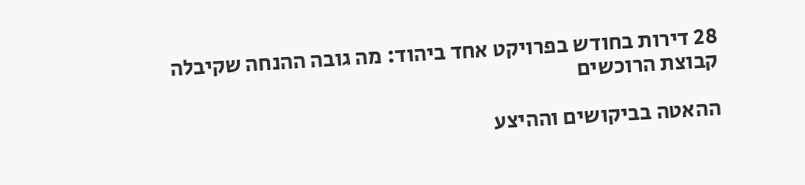28 דירות בחודש בפרויקט אחד ביהוד: מה גובה ההנחה שקיבלה קבוצת הרוכשים

ההאטה בביקושים וההיצע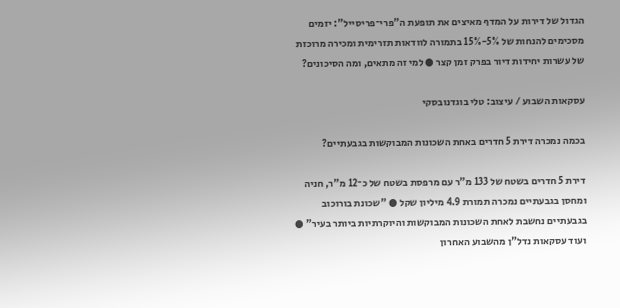הגדול של דירות על המדף מאיצים את תופעת ה"פרי־פריסייל": יזמים מסכימים להנחות של 5%-15% בתמורה לוודאות תזרימית ומכירה מרוכזת של עשרות יחידות דיור בפרק זמן קצר ● למי זה מתאים, ומה הסיכונים?

עסקאות השבוע / עיצוב: טלי בוגדנובסקי

בכמה נמכרה דירת 5 חדרים באחת השכונות המבוקשות בגבעתיים?

דירת 5 חדרים בשטח של 133 מ"ר עם מרפסת בשטח של כ־12 מ"ר, חניה ומחסן בגבעתיים נמכרה תמורת 4.9 מיליון שקל ● "שכונת בורוכוב בגבעתיים נחשבת לאחת השכונות המבוקשות והיוקרתיות ביותר בעיר" ● ועוד עסקאות נדל"ן מהשבוע האחרון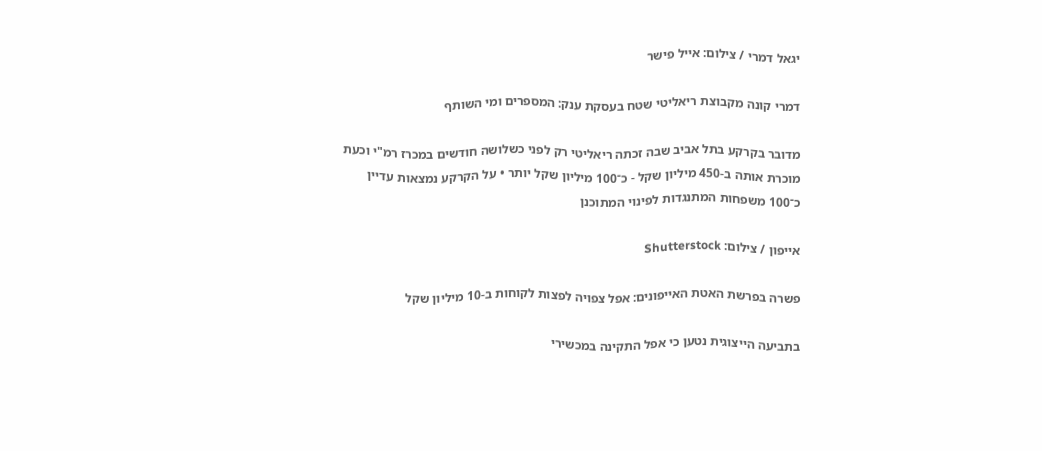יגאל דמרי / צילום: אייל פישר

דמרי קונה מקבוצת ריאליטי שטח בעסקת ענק: המספרים ומי השותף

מדובר בקרקע בתל אביב שבה זכתה ריאליטי רק לפני כשלושה חודשים במכרז רמ"י וכעת מוכרת אותה ב-450 מיליון שקל - כ־100 מיליון שקל יותר • על הקרקע נמצאות עדיין כ־100 משפחות המתנגדות לפינוי המתוכנן

אייפון / צילום: Shutterstock

פשרה בפרשת האטת האייפונים: אפל צפויה לפצות לקוחות ב-10 מיליון שקל

בתביעה הייצוגית נטען כי אפל התקינה במכשירי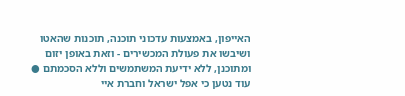האייפון, באמצעות עדכוני תוכנה, תוכנות שהאטו ושיבשו את פעולת המכשירים - וזאת באופן יזום ומתוכנן, ללא ידיעת המשתמשים וללא הסכמתם ● עוד נטען כי אפל ישראל וחברת איי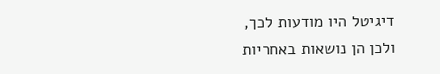דיגיטל היו מודעות לכך, ולכן הן נושאות באחריות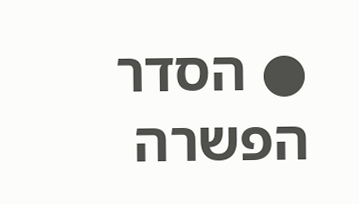● הסדר הפשרה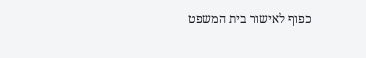כפוף לאישור בית המשפט